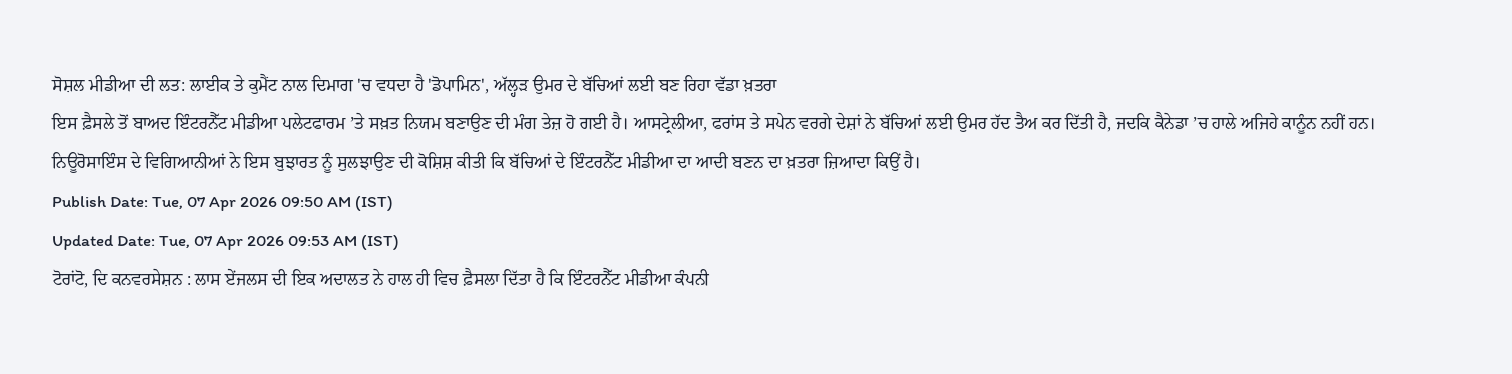ਸੋਸ਼ਲ ਮੀਡੀਆ ਦੀ ਲਤ: ਲਾਈਕ ਤੇ ਕੁਮੈਂਟ ਨਾਲ ਦਿਮਾਗ 'ਚ ਵਧਦਾ ਹੈ 'ਡੋਪਾਮਿਨ', ਅੱਲ੍ਹੜ ਉਮਰ ਦੇ ਬੱਚਿਆਂ ਲਈ ਬਣ ਰਿਹਾ ਵੱਡਾ ਖ਼ਤਰਾ
ਇਸ ਫ਼ੈਸਲੇ ਤੋਂ ਬਾਅਦ ਇੰਟਰਨੈੱਟ ਮੀਡੀਆ ਪਲੇਟਫਾਰਮ ’ਤੇ ਸਖ਼ਤ ਨਿਯਮ ਬਣਾਉਣ ਦੀ ਮੰਗ ਤੇਜ਼ ਹੋ ਗਈ ਹੈ। ਆਸਟ੍ਰੇਲੀਆ, ਫਰਾਂਸ ਤੇ ਸਪੇਨ ਵਰਗੇ ਦੇਸ਼ਾਂ ਨੇ ਬੱਚਿਆਂ ਲਈ ਉਮਰ ਹੱਦ ਤੈਅ ਕਰ ਦਿੱਤੀ ਹੈ, ਜਦਕਿ ਕੈਨੇਡਾ ’ਚ ਹਾਲੇ ਅਜਿਹੇ ਕਾਨੂੰਨ ਨਹੀਂ ਹਨ। ਨਿਊਰੋਸਾਇੰਸ ਦੇ ਵਿਗਿਆਨੀਆਂ ਨੇ ਇਸ ਬੁਝਾਰਤ ਨੂੰ ਸੁਲਝਾਉਣ ਦੀ ਕੋਸ਼ਿਸ਼ ਕੀਤੀ ਕਿ ਬੱਚਿਆਂ ਦੇ ਇੰਟਰਨੈੱਟ ਮੀਡੀਆ ਦਾ ਆਦੀ ਬਣਨ ਦਾ ਖ਼ਤਰਾ ਜ਼ਿਆਦਾ ਕਿਉਂ ਹੈ।
Publish Date: Tue, 07 Apr 2026 09:50 AM (IST)
Updated Date: Tue, 07 Apr 2026 09:53 AM (IST)
ਟੋਰਾਂਟੋ, ਦਿ ਕਨਵਰਸੇਸ਼ਨ : ਲਾਸ ਏਂਜਲਸ ਦੀ ਇਕ ਅਦਾਲਤ ਨੇ ਹਾਲ ਹੀ ਵਿਚ ਫ਼ੈਸਲਾ ਦਿੱਤਾ ਹੈ ਕਿ ਇੰਟਰਨੈੱਟ ਮੀਡੀਆ ਕੰਪਨੀ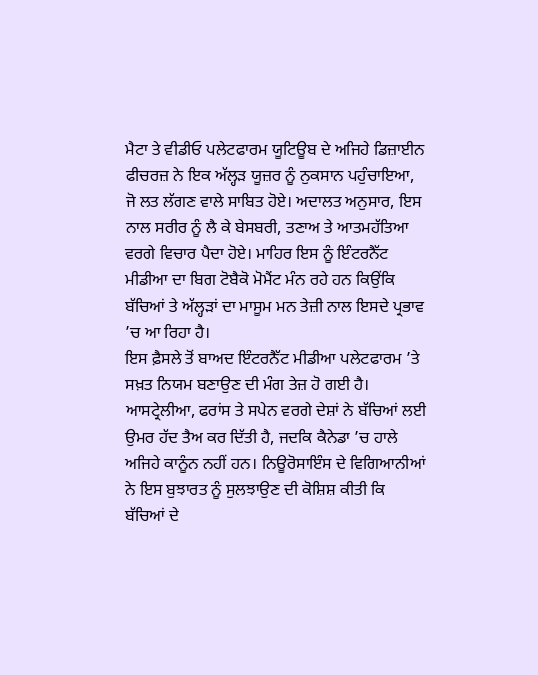ਮੈਟਾ ਤੇ ਵੀਡੀਓ ਪਲੇਟਫਾਰਮ ਯੂਟਿਊਬ ਦੇ ਅਜਿਹੇ ਡਿਜ਼ਾਈਨ ਫੀਚਰਜ਼ ਨੇ ਇਕ ਅੱਲ੍ਹੜ ਯੂਜ਼ਰ ਨੂੰ ਨੁਕਸਾਨ ਪਹੁੰਚਾਇਆ, ਜੋ ਲਤ ਲੱਗਣ ਵਾਲੇ ਸਾਬਿਤ ਹੋਏ। ਅਦਾਲਤ ਅਨੁਸਾਰ, ਇਸ ਨਾਲ ਸਰੀਰ ਨੂੰ ਲੈ ਕੇ ਬੇਸਬਰੀ, ਤਣਾਅ ਤੇ ਆਤਮਹੱਤਿਆ ਵਰਗੇ ਵਿਚਾਰ ਪੈਦਾ ਹੋਏ। ਮਾਹਿਰ ਇਸ ਨੂੰ ਇੰਟਰਨੈੱਟ ਮੀਡੀਆ ਦਾ ਬਿਗ ਟੋਬੈਕੋ ਮੋਮੈਂਟ ਮੰਨ ਰਹੇ ਹਨ ਕਿਉਂਕਿ ਬੱਚਿਆਂ ਤੇ ਅੱਲ੍ਹੜਾਂ ਦਾ ਮਾਸੂਮ ਮਨ ਤੇਜ਼ੀ ਨਾਲ ਇਸਦੇ ਪ੍ਰਭਾਵ ’ਚ ਆ ਰਿਹਾ ਹੈ।
ਇਸ ਫ਼ੈਸਲੇ ਤੋਂ ਬਾਅਦ ਇੰਟਰਨੈੱਟ ਮੀਡੀਆ ਪਲੇਟਫਾਰਮ ’ਤੇ ਸਖ਼ਤ ਨਿਯਮ ਬਣਾਉਣ ਦੀ ਮੰਗ ਤੇਜ਼ ਹੋ ਗਈ ਹੈ। ਆਸਟ੍ਰੇਲੀਆ, ਫਰਾਂਸ ਤੇ ਸਪੇਨ ਵਰਗੇ ਦੇਸ਼ਾਂ ਨੇ ਬੱਚਿਆਂ ਲਈ ਉਮਰ ਹੱਦ ਤੈਅ ਕਰ ਦਿੱਤੀ ਹੈ, ਜਦਕਿ ਕੈਨੇਡਾ ’ਚ ਹਾਲੇ ਅਜਿਹੇ ਕਾਨੂੰਨ ਨਹੀਂ ਹਨ। ਨਿਊਰੋਸਾਇੰਸ ਦੇ ਵਿਗਿਆਨੀਆਂ ਨੇ ਇਸ ਬੁਝਾਰਤ ਨੂੰ ਸੁਲਝਾਉਣ ਦੀ ਕੋਸ਼ਿਸ਼ ਕੀਤੀ ਕਿ ਬੱਚਿਆਂ ਦੇ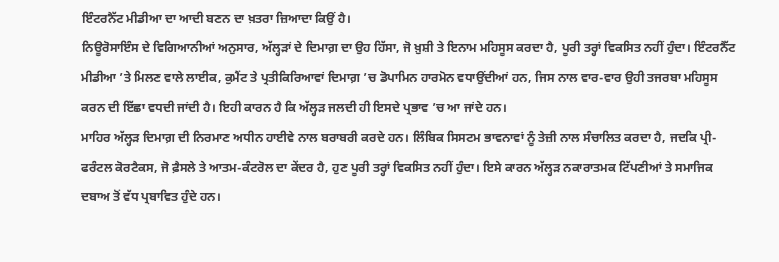ਇੰਟਰਨੈੱਟ ਮੀਡੀਆ ਦਾ ਆਦੀ ਬਣਨ ਦਾ ਖ਼ਤਰਾ ਜ਼ਿਆਦਾ ਕਿਉਂ ਹੈ।
ਨਿਊਰੋਸਾਇੰਸ ਦੇ ਵਿਗਿਆਨੀਆਂ ਅਨੁਸਾਰ, ਅੱਲ੍ਹੜਾਂ ਦੇ ਦਿਮਾਗ਼ ਦਾ ਉਹ ਹਿੱਸਾ, ਜੋ ਖ਼ੁਸ਼ੀ ਤੇ ਇਨਾਮ ਮਹਿਸੂਸ ਕਰਦਾ ਹੈ, ਪੂਰੀ ਤਰ੍ਹਾਂ ਵਿਕਸਿਤ ਨਹੀਂ ਹੁੰਦਾ। ਇੰਟਰਨੈੱਟ ਮੀਡੀਆ ’ਤੇ ਮਿਲਣ ਵਾਲੇ ਲਾਈਕ, ਕੁਮੈਂਟ ਤੇ ਪ੍ਰਤੀਕਿਰਿਆਵਾਂ ਦਿਮਾਗ਼ ’ਚ ਡੋਪਾਮਿਨ ਹਾਰਮੋਨ ਵਧਾਉਂਦੀਆਂ ਹਨ, ਜਿਸ ਨਾਲ ਵਾਰ-ਵਾਰ ਉਹੀ ਤਜਰਬਾ ਮਹਿਸੂਸ ਕਰਨ ਦੀ ਇੱਛਾ ਵਧਦੀ ਜਾਂਦੀ ਹੈ। ਇਹੀ ਕਾਰਨ ਹੈ ਕਿ ਅੱਲ੍ਹੜ ਜਲਦੀ ਹੀ ਇਸਦੇ ਪ੍ਰਭਾਵ ’ਚ ਆ ਜਾਂਦੇ ਹਨ।
ਮਾਹਿਰ ਅੱਲ੍ਹੜ ਦਿਮਾਗ਼ ਦੀ ਨਿਰਮਾਣ ਅਧੀਨ ਹਾਈਵੇ ਨਾਲ ਬਰਾਬਰੀ ਕਰਦੇ ਹਨ। ਲਿੰਬਿਕ ਸਿਸਟਮ ਭਾਵਨਾਵਾਂ ਨੂੰ ਤੇਜ਼ੀ ਨਾਲ ਸੰਚਾਲਿਤ ਕਰਦਾ ਹੈ, ਜਦਕਿ ਪ੍ਰੀ-ਫਰੰਟਲ ਕੋਰਟੈਕਸ, ਜੋ ਫ਼ੈਸਲੇ ਤੇ ਆਤਮ-ਕੰਟਰੋਲ ਦਾ ਕੇਂਦਰ ਹੈ, ਹੁਣ ਪੂਰੀ ਤਰ੍ਹਾਂ ਵਿਕਸਿਤ ਨਹੀਂ ਹੁੰਦਾ। ਇਸੇ ਕਾਰਨ ਅੱਲ੍ਹੜ ਨਕਾਰਾਤਮਕ ਟਿੱਪਣੀਆਂ ਤੇ ਸਮਾਜਿਕ ਦਬਾਅ ਤੋਂ ਵੱਧ ਪ੍ਰਬਾਵਿਤ ਹੁੰਦੇ ਹਨ।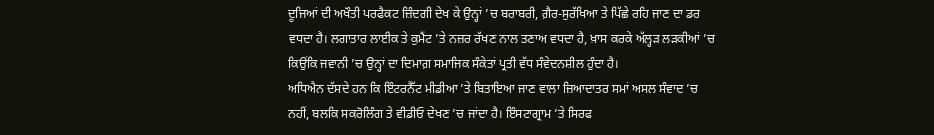ਦੂਜਿਆਂ ਦੀ ਅਖੌਤੀ ਪਰਫੈਕਟ ਜ਼ਿੰਦਗੀ ਦੇਖ ਕੇ ਉਨ੍ਹਾਂ ’ਚ ਬਰਾਬਰੀ, ਗ਼ੈਰ-ਸੁਰੱਖਿਆ ਤੇ ਪਿੱਛੇ ਰਹਿ ਜਾਣ ਦਾ ਡਰ ਵਧਦਾ ਹੈ। ਲਗਾਤਾਰ ਲਾਈਕ ਤੇ ਕੁਮੈਂਟ ’ਤੇ ਨਜ਼ਰ ਰੱਖਣ ਨਾਲ ਤਣਾਅ ਵਧਦਾ ਹੈ, ਖ਼ਾਸ ਕਰਕੇ ਅੱਲ੍ਹੜ ਲੜਕੀਆਂ ’ਚ ਕਿਉਂਕਿ ਜਵਾਨੀ ’ਚ ਉਨ੍ਹਾਂ ਦਾ ਦਿਮਾਗ਼ ਸਮਾਜਿਕ ਸੰਕੇਤਾਂ ਪ੍ਰਤੀ ਵੱਧ ਸੰਵੇਦਨਸ਼ੀਲ ਹੁੰਦਾ ਹੈ।
ਅਧਿਐਨ ਦੱਸਦੇ ਹਨ ਕਿ ਇੰਟਰਨੈੱਟ ਮੀਡੀਆ ’ਤੇ ਬਿਤਾਇਆ ਜਾਣ ਵਾਲਾ ਜ਼ਿਆਦਾਤਰ ਸਮਾਂ ਅਸਲ ਸੰਵਾਦ ’ਚ ਨਹੀਂ, ਬਲਕਿ ਸਕਰੋਲਿੰਗ ਤੇ ਵੀਡੀਓ ਦੇਖਣ ’ਚ ਜਾਂਦਾ ਹੈ। ਇੰਸਟਾਗ੍ਰਾਮ ’ਤੇ ਸਿਰਫ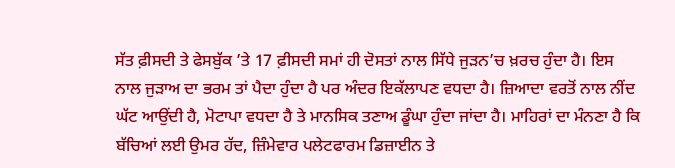ਸੱਤ ਫ਼ੀਸਦੀ ਤੇ ਫੇਸਬੁੱਕ ’ਤੇ 17 ਫ਼ੀਸਦੀ ਸਮਾਂ ਹੀ ਦੋਸਤਾਂ ਨਾਲ ਸਿੱਧੇ ਜੁੜਨ’ਚ ਖ਼ਰਚ ਹੁੰਦਾ ਹੈ। ਇਸ ਨਾਲ ਜੁੜਾਅ ਦਾ ਭਰਮ ਤਾਂ ਪੈਦਾ ਹੁੰਦਾ ਹੈ ਪਰ ਅੰਦਰ ਇਕੱਲਾਪਣ ਵਧਦਾ ਹੈ। ਜ਼ਿਆਦਾ ਵਰਤੋਂ ਨਾਲ ਨੀਂਦ ਘੱਟ ਆਉਂਦੀ ਹੈ, ਮੋਟਾਪਾ ਵਧਦਾ ਹੈ ਤੇ ਮਾਨਸਿਕ ਤਣਾਅ ਡੂੰਘਾ ਹੁੰਦਾ ਜਾਂਦਾ ਹੈ। ਮਾਹਿਰਾਂ ਦਾ ਮੰਨਣਾ ਹੈ ਕਿ ਬੱਚਿਆਂ ਲਈ ਉਮਰ ਹੱਦ, ਜ਼ਿੰਮੇਵਾਰ ਪਲੇਟਫਾਰਮ ਡਿਜ਼ਾਈਨ ਤੇ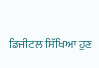ਡਿਜੀਟਲ ਸਿੱਖਿਆ ਹੁਣ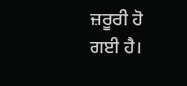ਜ਼ਰੂਰੀ ਹੋ ਗਈ ਹੈ।